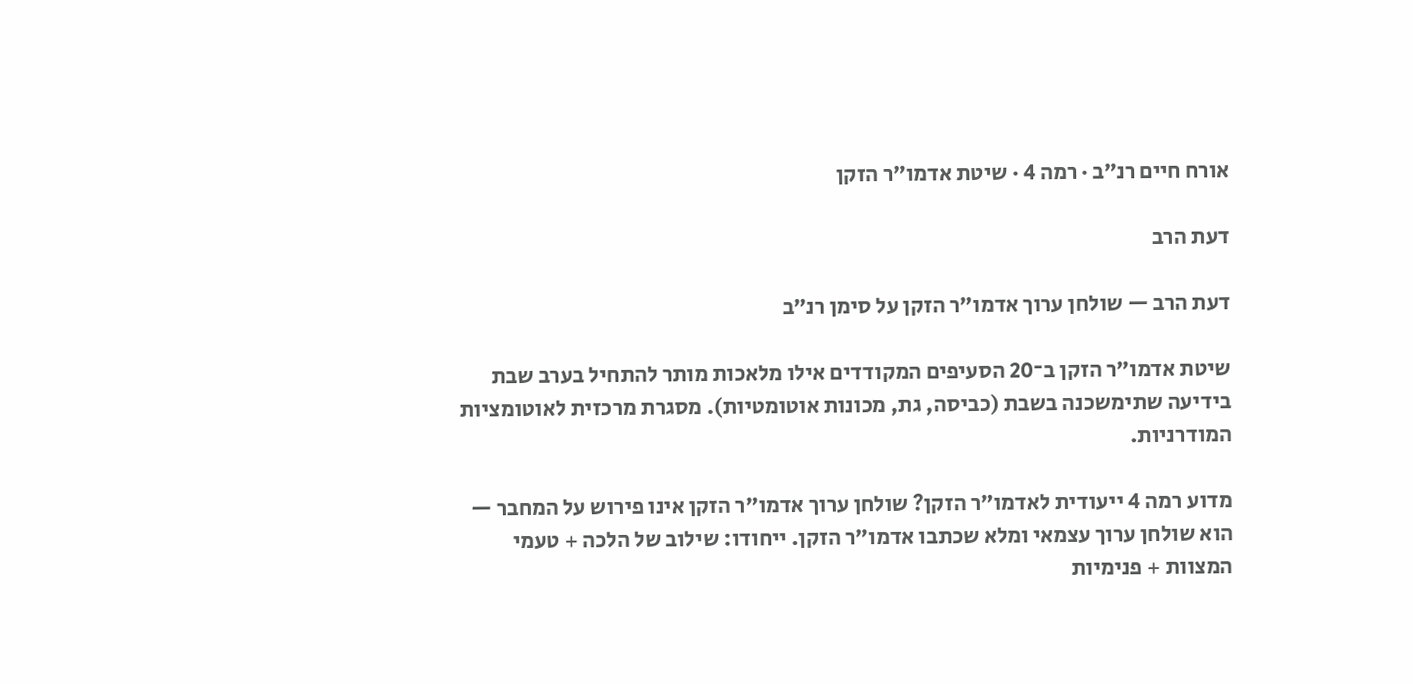אורח חיים רנ״ב · רמה 4 · שיטת אדמו״ר הזקן

דעת הרב

דעת הרב — שולחן ערוך אדמו״ר הזקן על סימן רנ״ב

שיטת אדמו״ר הזקן ב־20 הסעיפים המקודדים אילו מלאכות מותר להתחיל בערב שבת בידיעה שתימשכנה בשבת (כביסה, גת, מכונות אוטומטיות). מסגרת מרכזית לאוטומציות המודרניות.

מדוע רמה 4 ייעודית לאדמו״ר הזקן? שולחן ערוך אדמו״ר הזקן אינו פירוש על המחבר — הוא שולחן ערוך עצמאי ומלא שכתבו אדמו״ר הזקן. ייחודו: שילוב של הלכה + טעמי המצוות + פנימיות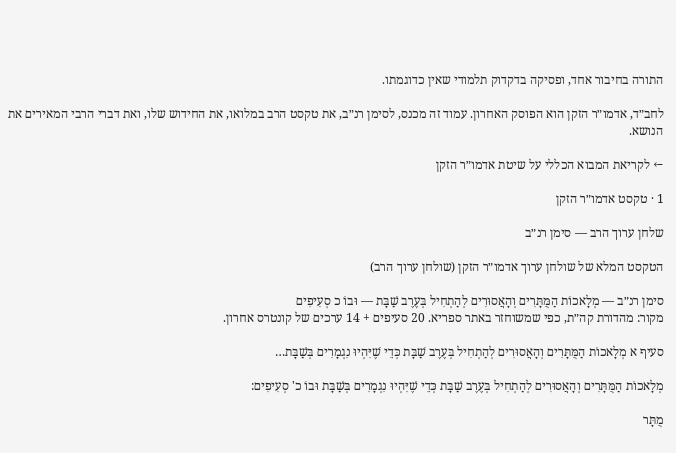התורה בחיבור אחד, ופסיקה בדקדוק תלמודי שאין כדוגמתו.

לחב״ד, אדמו״ר הזקן הוא הפוסק האחרון. עמוד זה מכנס, לסימן רנ״ב, את טקסט הרב במלואו, את החידוש שלו, ואת דברי הרבי המאירים את הנושא.

← לקריאת המבוא הכללי על שיטת אדמו״ר הזקן

1 · טקסט אדמו״ר הזקן

שלחן ערוך הרב — סימן רנ״ב

הטקסט המלא של שולחן ערוך אדמו״ר הזקן (שולחן ערוך הרב)

סימן רנ״ב — מְלָאכוֹת הַמֻּתָּרִים וְהָאֲסוּרִים לְהַתְחִיל בְּעֶרֶב שַׁבָּת — וּבוֹ כ סְעִיפִים
מקור: מהדורת קה״ת, כפי שמשוחזר באתר ספריא. 20 סעיפים + 14 ערכים של קונטרס אחרון.

סעיף א מְלָאכוֹת הַמֻּתָּרִים וְהָאֲסוּרִים לְהַתְחִיל בְּעֶרֶב שַׁבָּת כְּדֵי שֶׁיִּהְיוּ נִגְמָרִים בְּשַׁבָּת…

מְלָאכוֹת הַמֻּתָּרִים וְהָאֲסוּרִים לְהַתְחִיל בְּעֶרֶב שַׁבָּת כְּדֵי שֶׁיִּהְיוּ נִגְמָרִים בְּשַׁבָּת וּבוֹ כ' סְעִיפִים:

מֻתָּר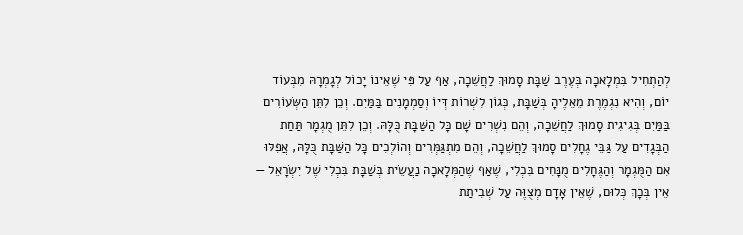לְהַתְחִיל בִּמְלָאכָה בְּעֶרֶב שַׁבָּת סָמוּךְ לַחֲשֵׁכָה, אַף עַל פִּי שֶׁאֵינוֹ יָכוֹל לְגָמְרָהּ מִבְּעוֹד יוֹם, וְהִיא נִגְמֶרֶת מֵאֵלֶיהָ בְּשַׁבָּת, כְּגוֹן לִשְׁרוֹת דְּיוֹ וְסַמְמָנִים בַּמַּיִם. וְכֵן לִתֵּן הַשְּׂעוֹרִים בַּמַּיִם בְּגִיגִית סָמוּךְ לַחֲשֵׁכָה, וְהֵם נִשְׁרִים שָׁם כָּל הַשַּׁבָּת כֻּלָּהּ. וְכֵן לִתֵּן מֻגְמָר תַּחַת הַבְּגָדִים עַל גַּבֵּי גֶחָלִים סָמוּךְ לַחֲשֵׁכָה, וְהֵם מִתְגַּמְּרִים וְהוֹלְכִים כָּל הַשַּׁבָּת כֻּלָּהּ, אֲפִלּוּ אִם הַמֻּגְמָר וְהַגֶּחָלִים מֻנָּחִים בִּכְלִי, שֶׁאַף שֶׁהַמְּלָאכָה נַעֲשֵׂית בְּשַׁבָּת בִּכְלִי שֶׁל יִשְׂרָאֵל — אֵין בְּכָךְ כְּלוּם, שֶׁאֵין אָדָם מְצֻוֶּה עַל שְׁבִיתַת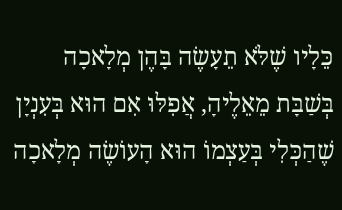כֵּלָיו שֶׁלֹּא תֵעָשֶׂה בָּהֶן מְלָאכָה בְּשַׁבָּת מֵאֵלֶיהָ, אֲפִלּוּ אִם הוּא בְּעִנְיָן שֶׁהַכְּלִי בְּעַצְמוֹ הוּא הָעוֹשֶׂה מְלָאכָה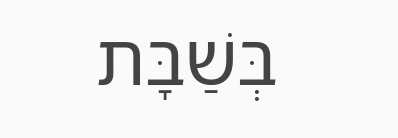בְּשַׁבָּת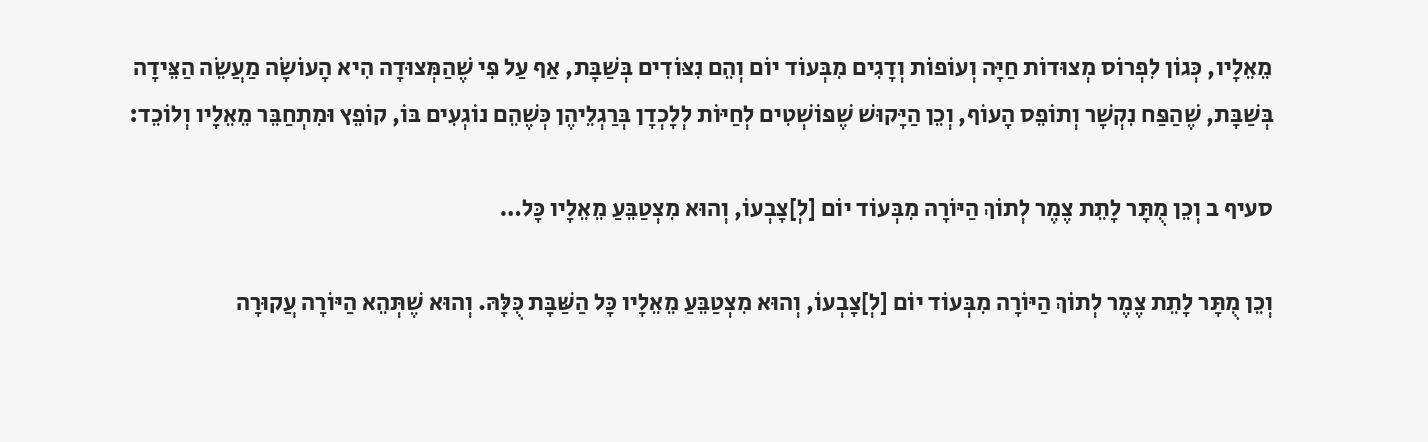מֵאֵלָיו, כְּגוֹן לִפְרוֹס מְצוּדוֹת חַיָּה וְעוֹפוֹת וְדָגִים מִבְּעוֹד יוֹם וְהֵם נִצּוֹדִים בְּשַׁבָּת, אַף עַל פִּי שֶׁהַמְּצוּדָה הִיא הָעוֹשָׂה מַעֲשֵׂה הַצֵּידָה בְּשַׁבָּת, שֶׁהַפַּח נִקְשָׁר וְתוֹפֵס הָעוֹף, וְכֵן הַיָּקוּשׁ שֶׁפּוֹשְׁטִים לְחַיּוֹת לְלָכְדָן בְּרַגְלֵיהֶן כְּשֶׁהֵם נוֹגְעִים בּוֹ, קוֹפֵץ וּמִתְחַבֵּר מֵאֵלָיו וְלוֹכֵד:

סעיף ב וְכֵן מֻתָּר לָתֵת צֶמֶר לְתוֹךְ הַיּוֹרָה מִבְּעוֹד יוֹם [לְ]צָבְעוֹ, וְהוּא מִצְטַבֵּעַ מֵאֵלָיו כָּל…

וְכֵן מֻתָּר לָתֵת צֶמֶר לְתוֹךְ הַיּוֹרָה מִבְּעוֹד יוֹם [לְ]צָבְעוֹ, וְהוּא מִצְטַבֵּעַ מֵאֵלָיו כָּל הַשַּׁבָּת כֻּלָּהּ. וְהוּא שֶׁתְּהֵא הַיּוֹרָה עֲקוּרָה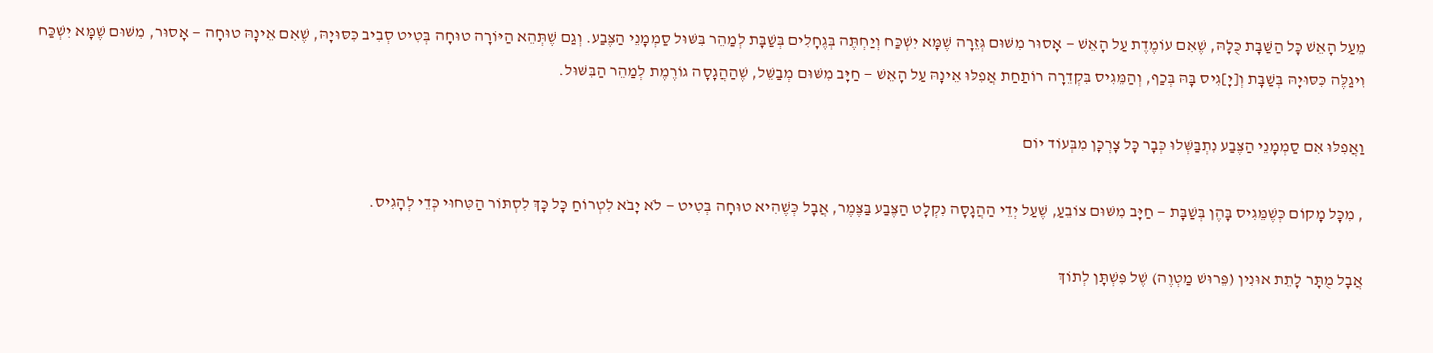מֵעַל הָאֵשׁ כָּל הַשַּׁבָּת כֻּלָּהּ, שֶׁאִם עוֹמֶדֶת עַל הָאֵשׁ — אָסוּר מִשּׁוּם גְּזֵרָה שֶׁמָּא יִשְׁכַּח וְיַחְתֶּה בְּגֶחָלִים בְּשַׁבָּת לְמַהֵר בִּשּׁוּל סַמְמָנֵי הַצֶּבַע. וְגַם שֶׁתְּהֵא הַיּוֹרָה טוּחָה בְּטִיט סְבִיב כִּסּוּיָהּ, שֶׁאִם אֵינָהּ טוּחָה — אָסוּר, מִשּׁוּם שֶׁמָּא יִשְׁכַּח וִיגַלֶּה כִּסּוּיָהּ בְּשַׁבָּת וְ[יָ]גִיס בָּהּ בְּכַף, וְהַמֵּגִיס בִּקְדֵרָה רוֹתַחַת אֲפִלּוּ אֵינָהּ עַל הָאֵשׁ — חַיָּב מִשּׁוּם מְבַשֵּׁל, שֶׁהַהֲגָסָה גוֹרֶמֶת לְמַהֵר הַבִּשּׁוּל.

וַאֲפִלּוּ אִם סַמְמָנֵי הַצֶּבַע נִתְבַּשְּׁלוּ כְּבָר כָּל צָרְכָּן מִבְּעוֹד יוֹם

, מִכָּל מָקוֹם כְּשֶׁמֵּגִיס בָּהֶן בְּשַׁבָּת — חַיָּב מִשּׁוּם צוֹבֵעַ, שֶׁעַל יְדֵי הַהֲגָסָה נִקְלָט הַצֶּבַע בַּצֶּמֶר, אֲבָל כְּשֶׁהִיא טוּחָה בְּטִיט — לֹא יָבֹא לִטְרוֹחַ כָּל כָּךְ לִסְתּוֹר הַטִּחוּי כְּדֵי לְהָגִיס.

אֲבָל מֻתָּר לָתֵת אוּנִין (פֵּרוּשׁ מַטְוֶה) שֶׁל פִּשְׁתָּן לְתוֹךְ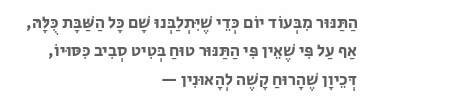הַתַּנּוּר מִבְּעוֹד יוֹם כְּדֵי שֶׁיִּתְלַבְּנוּ שָׁם כָּל הַשַּׁבָּת כֻּלָּהּ, אַף עַל פִּי שֶׁאֵין פִּי הַתַּנּוּר טוּחַ בְּטִיט סְבִיב כִּסּוּיוֹ, דְּכֵיוָן שֶׁהָרוּחַ קָשֶׁה לְהָאוּנִין —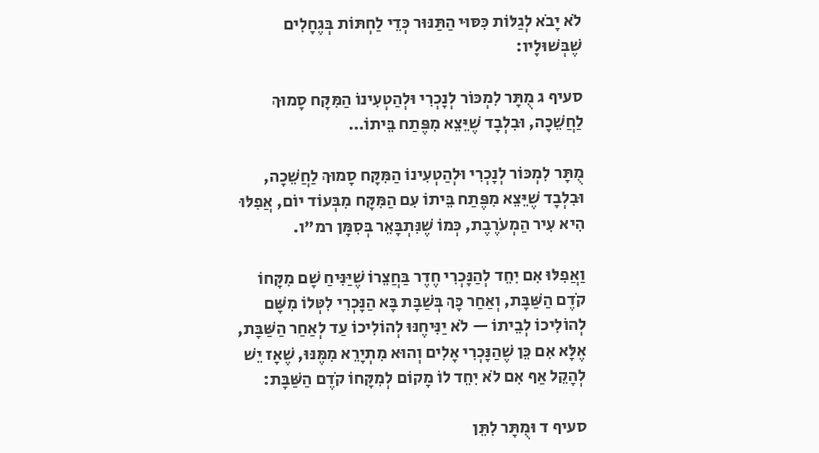לֹא יָבֹא לְגַלּוֹת כִּסּוּי הַתַּנּוּר כְּדֵי לַחְתּוֹת בְּגֶחָלִים שֶׁבְּשׁוּלָיו:

סעיף ג מֻתָּר לִמְכּוֹר לְנָכְרִי וּלְהַטְעִינוֹ הַמִּקָּח סָמוּךְ לַחֲשֵׁכָה, וּבִלְבָד שֶׁיֵּצֵא מִפֶּתַח בֵּיתוֹ…

מֻתָּר לִמְכּוֹר לְנָכְרִי וּלְהַטְעִינוֹ הַמִּקָּח סָמוּךְ לַחֲשֵׁכָה, וּבִלְבָד שֶׁיֵּצֵא מִפֶּתַח בֵּיתוֹ עִם הַמִּקָּח מִבְּעוֹד יוֹם, אֲפִלּוּ הִיא עִיר הַמְעֹרֶבֶת, כְּמוֹ שֶׁנִּתְבָּאֵר בְּסִמָּן רמ"ו.

וַאֲפִלּוּ אִם יִחֵד לְהַנָּכְרִי חֶדֶר בַּחֲצֵרוֹ שֶׁיַּנִּיחַ שָׁם מִקָּחוֹ קֹדֶם הַשַּׁבָּת, וְאַחַר כָּךְ בְּשַׁבָּת בָּא הַנָּכְרִי לִטְּלוֹ מִשָּׁם לְהוֹלִיכוֹ לְבֵיתוֹ — לֹא יַנִּיחֶנּוּ לְהוֹלִיכוֹ עַד לְאַחַר הַשַּׁבָּת, אֶלָּא אִם כֵּן שֶׁהַנָּכְרִי אָלִים וְהוּא מִתְיָרֵא מִמֶּנּוּ, שֶׁאָז יֵשׁ לְהָקֵל אַף אִם לֹא יִחֵד לוֹ מָקוֹם לְמִקָּחוֹ קֹדֶם הַשַּׁבָּת:

סעיף ד וּמֻתָּר לִתֵּן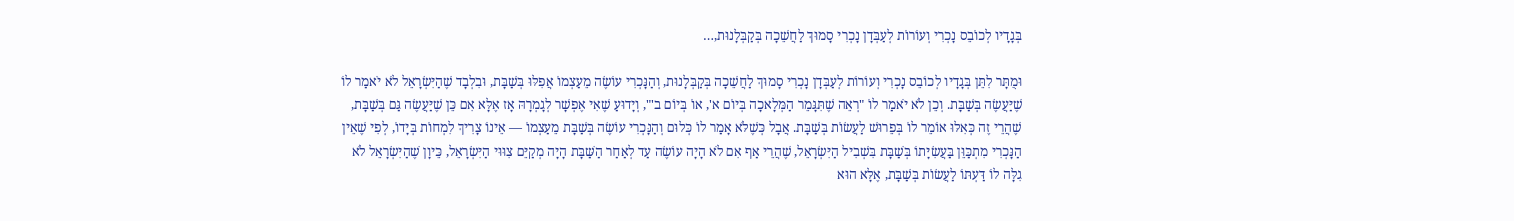בְּגָדָיו לְכוֹבֵס נָכְרִי וְעוֹרוֹת לְעַבְּדָן נָכְרִי סָמוּךְ לַחֲשֵׁכָה בְּקַבְּלָנוּת,…

וּמֻתָּר לִתֵּן בְּגָדָיו לְכוֹבֵס נָכְרִי וְעוֹרוֹת לְעַבְּדָן נָכְרִי סָמוּךְ לַחֲשֵׁכָה בְּקַבְּלָנוּת, וְהַנָּכְרִי עוֹשֶׂה מֵעַצְמוֹ אֲפִלּוּ בְּשַׁבָּת, וּבִלְבָד שֶׁהַיִּשְׂרָאֵל לֹא יֹאמַר לוֹ שֶׁיַּעֲשֶׂה בְּשַׁבָּת. וְכֵן לֹא יֹאמַר לוֹ "רְאֵה שֶׁתִּגָּמֵר הַמְּלָאכָה בְּיוֹם א', אוֹ בְּיוֹם ב'", וְיָדוּעַ שֶׁאִי אֶפְשָׁר לְגָמְרָהּ אָז אֶלָּא אִם כֵּן שֶׁיַּעֲשֶׂה גַּם בְּשַׁבָּת, שֶׁהֲרֵי זֶה כְּאִלּוּ אוֹמֵר לוֹ בְּפֵרוּשׁ לַעֲשׂוֹת בְּשַׁבָּת. אֲבָל כְּשֶׁלֹּא אָמַר לוֹ כְּלוּם וְהַנָּכְרִי עוֹשֶׂה בְּשַׁבָּת מֵעַצְמוֹ — אֵינוֹ צָרִיךְ לִמְחוֹת בְּיָדוֹ, לְפִי שֶׁאֵין הַנָּכְרִי מִתְכַּוֵּן בַּעֲשִׂיָּתוֹ בְּשַׁבָּת בִּשְׁבִיל הַיִּשְׂרָאֵל, שֶׁהֲרֵי אַף אִם לֹא הָיָה עוֹשֶׂה עַד לְאַחַר הַשַּׁבָּת הָיָה מְקַיֵּם צִוּוּי הַיִּשְׂרָאֵל, כֵּיוָן שֶׁהַיִּשְׂרָאֵל לֹא גִלָּה לוֹ דַּעְתּוֹ לַעֲשׂוֹת בְּשַׁבָּת, אֶלָּא הוּא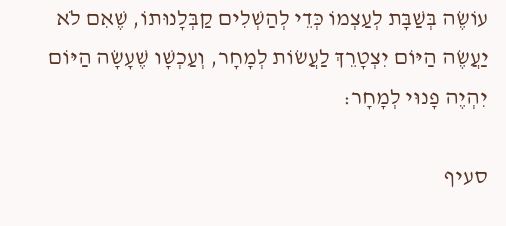עוֹשֶׂה בְּשַׁבָּת לְעַצְמוֹ כְּדֵי לְהַשְׁלִים קַבְּלָנוּתוֹ, שֶׁאִם לֹא יַעֲשֶׂה הַיּוֹם יִצְטָרֵךְ לַעֲשׂוֹת לְמָחָר, וְעַכְשָׁו שֶׁעָשָׂה הַיּוֹם יִהְיֶה פָנוּי לְמָחָר:

סעיף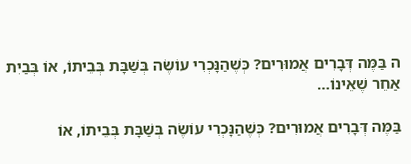ה בַּמֶּה דְּבָרִים אֲמוּרִים? כְּשֶׁהַנָּכְרִי עוֹשֶׂה בְּשַׁבָּת בְּבֵיתוֹ, אוֹ בְּבַיִת אַחֵר שֶׁאֵינוֹ…

בַּמֶּה דְּבָרִים אֲמוּרִים? כְּשֶׁהַנָּכְרִי עוֹשֶׂה בְּשַׁבָּת בְּבֵיתוֹ, אוֹ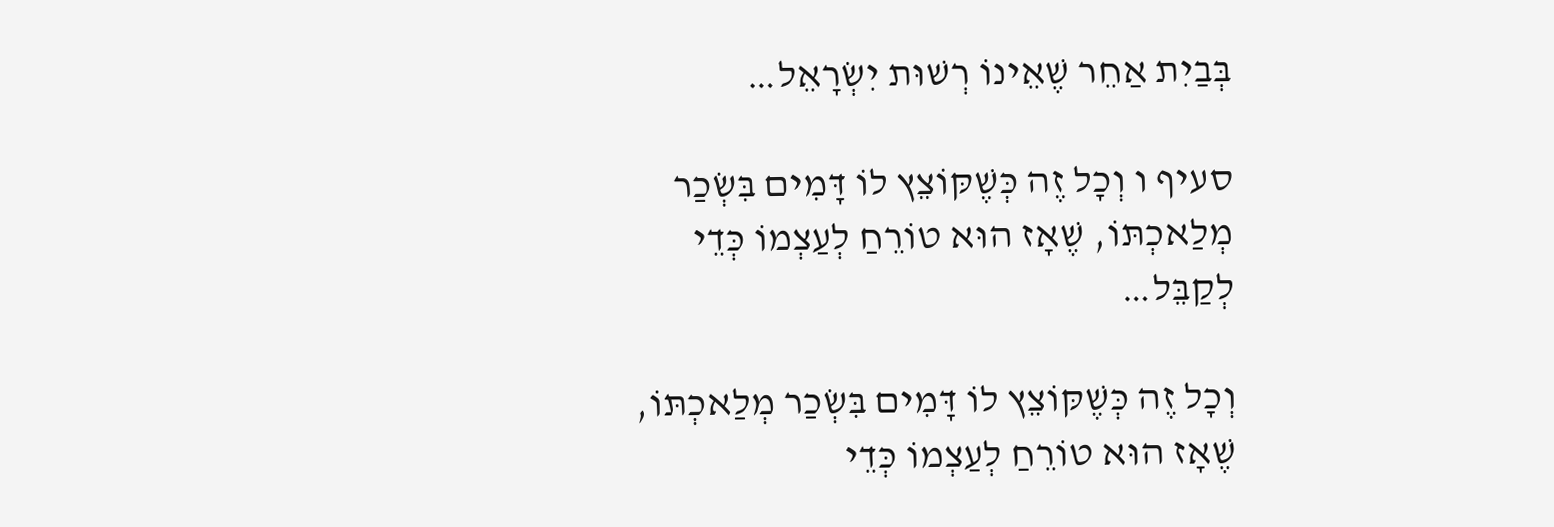בְּבַיִת אַחֵר שֶׁאֵינוֹ רְשׁוּת יִשְׂרָאֵל…

סעיף ו וְכָל זֶה כְּשֶׁקּוֹצֵץ לוֹ דָּמִים בִּשְׂכַר מְלַאכְתּוֹ, שֶׁאָז הוּא טוֹרֵחַ לְעַצְמוֹ כְּדֵי לְקַבֵּל…

וְכָל זֶה כְּשֶׁקּוֹצֵץ לוֹ דָּמִים בִּשְׂכַר מְלַאכְתּוֹ, שֶׁאָז הוּא טוֹרֵחַ לְעַצְמוֹ כְּדֵי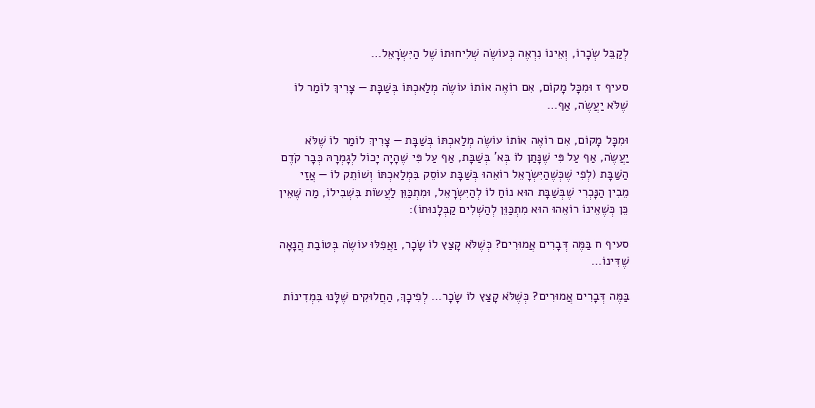לְקַבֵּל שְׂכָרוֹ, וְאֵינוֹ נִרְאֶה כְּעוֹשֶׂה שְׁלִיחוּתוֹ שֶׁל הַיִּשְׂרָאֵל…

סעיף ז וּמִכָּל מָקוֹם, אִם רוֹאֶה אוֹתוֹ עוֹשֶׂה מְלַאכְתּוֹ בְּשַׁבָּת — צָרִיךְ לוֹמַר לוֹ שֶׁלֹּא יַעֲשֶׂה, אַף…

וּמִכָּל מָקוֹם, אִם רוֹאֶה אוֹתוֹ עוֹשֶׂה מְלַאכְתּוֹ בְּשַׁבָּת — צָרִיךְ לוֹמַר לוֹ שֶׁלֹּא יַעֲשֶׂה, אַף עַל פִּי שֶׁנָּתַן לוֹ בְּא' בְּשַׁבָּת, אַף עַל פִּי שֶׁהָיָה יָכוֹל לְגָמְרָהּ כְּבָר קֹדֶם הַשַּׁבָּת (לְפִי שֶׁכְּשֶׁהַיִּשְׂרָאֵל רוֹאֵהוּ בְּשַׁבָּת עוֹסֵק בִּמְלַאכְתּוֹ וְשׁוֹתֵק לוֹ — אֲזַי מֵבִין הַנָּכְרִי שֶׁבְּשַׁבָּת הוּא נוֹחַ לוֹ לְהַיִּשְׂרָאֵל, וּמִתְכַּוֵּן לַעֲשׂוֹת בִּשְׁבִילוֹ, מַה שֶּׁאֵין כֵּן כְּשֶׁאֵינוֹ רוֹאֵהוּ הוּא מִתְכַּוֵּן לְהַשְׁלִים קַבְּלָנוּתוֹ):

סעיף ח בַּמֶּה דְּבָרִים אֲמוּרִים? כְּשֶׁלֹּא קָצַץ לוֹ שָׂכָר, וַאֲפִלּוּ עוֹשֶׂה בְּטוֹבַת הֲנָאָה שֶׁדִּינוֹ…

בַּמֶּה דְּבָרִים אֲמוּרִים? כְּשֶׁלֹּא קָצַץ לוֹ שָׂכָר… לְפִיכָךְ, הַחֲלוּקִים שֶׁלָּנוּ בִּמְדִינוֹת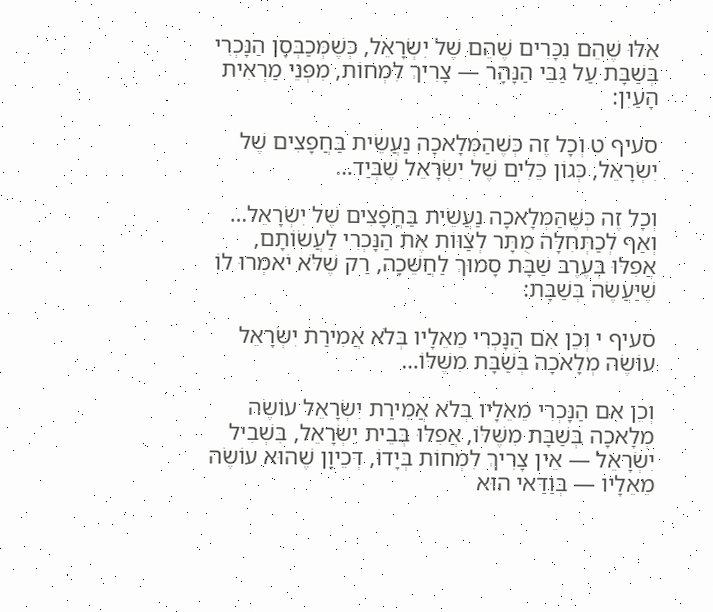אֵלּוּ שֶׁהֵם נִכָּרִים שֶׁהֵם שֶׁל יִשְׂרָאֵל, כְּשֶׁמְּכַבְּסָן הַנָּכְרִי בְּשַׁבָּת עַל גַּבֵּי הַנָּהָר — צָרִיךְ לִמְחוֹת, מִפְּנֵי מַרְאִית הָעַיִן:

סעיף ט וְכָל זֶה כְּשֶׁהַמְּלָאכָה נַעֲשֵׂית בַּחֲפָצִים שֶׁל יִשְׂרָאֵל, כְּגוֹן כֵּלִים שֶׁל יִשְׂרָאֵל שֶׁבְּיַד…

וְכָל זֶה כְּשֶׁהַמְּלָאכָה נַעֲשֵׂית בַּחֲפָצִים שֶׁל יִשְׂרָאֵל… וְאַף לְכַתְּחִלָּה מֻתָּר לְצַוּוֹת אֶת הַנָּכְרִי לַעֲשׂוֹתָם, אֲפִלּוּ בְּעֶרֶב שַׁבָּת סָמוּךְ לַחֲשֵׁכָה, רַק שֶׁלֹּא יֹאמְרוּ לוֹ שֶׁיַּעֲשֶׂה בְּשַׁבָּת:

סעיף י וְכֵן אִם הַנָּכְרִי מֵאֵלָיו בְּלֹא אֲמִירַת יִשְׂרָאֵל עוֹשֶׂה מְלָאכָה בְּשַׁבָּת מִשֶּׁלּוֹ…

וְכֵן אִם הַנָּכְרִי מֵאֵלָיו בְּלֹא אֲמִירַת יִשְׂרָאֵל עוֹשֶׂה מְלָאכָה בְּשַׁבָּת מִשֶּׁלּוֹ, אֲפִלּוּ בְּבֵית יִשְׂרָאֵל, בִּשְׁבִיל יִשְׂרָאֵל — אֵין צָרִיךְ לִמְחוֹת בְּיָדוֹ, דְּכֵיוָן שֶׁהוּא עוֹשֶׂה מֵאֵלָיו — בְּוַדַּאי הוּא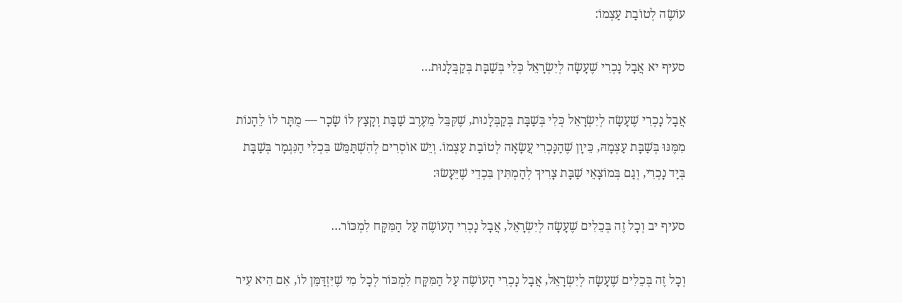עוֹשֶׂה לְטוֹבַת עַצְמוֹ:

סעיף יא אֲבָל נָכְרִי שֶׁעָשָׂה לְיִשְׂרָאֵל כְּלִי בְּשַׁבָּת בְּקַבְּלָנוּת…

אֲבָל נָכְרִי שֶׁעָשָׂה לְיִשְׂרָאֵל כְּלִי בְּשַׁבָּת בְּקַבְּלָנוּת, שֶׁקִּבֵּל מֵעֶרֶב שַׁבָּת וְקָצַץ לוֹ שָׂכָר — מֻתָּר לוֹ לֵהָנוֹת מִמֶּנּוּ בְּשַׁבָּת עַצְמָהּ, כֵּיוָן שֶׁהַנָּכְרִי עֲשָׂאָה לְטוֹבַת עַצְמוֹ. וְיֵשׁ אוֹסְרִים לְהִשְׁתַּמֵּשׁ בִּכְלִי הַנִּגְמָר בְּשַׁבָּת בְּיַד נָכְרִי, וְגַם בְּמוֹצָאֵי שַׁבָּת צָרִיךְ לְהַמְתִּין בִּכְדֵי שֶׁיֵּעָשׂוּ:

סעיף יב וְכָל זֶה בְּכֵלִים שֶׁעָשָׂה לְיִשְׂרָאֵל, אֲבָל נָכְרִי הָעוֹשֶׂה עַל הַמִּקָּח לִמְכּוֹר…

וְכָל זֶה בְּכֵלִים שֶׁעָשָׂה לְיִשְׂרָאֵל, אֲבָל נָכְרִי הָעוֹשֶׂה עַל הַמִּקָּח לִמְכּוֹר לְכָל מִי שֶׁיִּזְדַּמֵּן לוֹ, אִם הִיא עִיר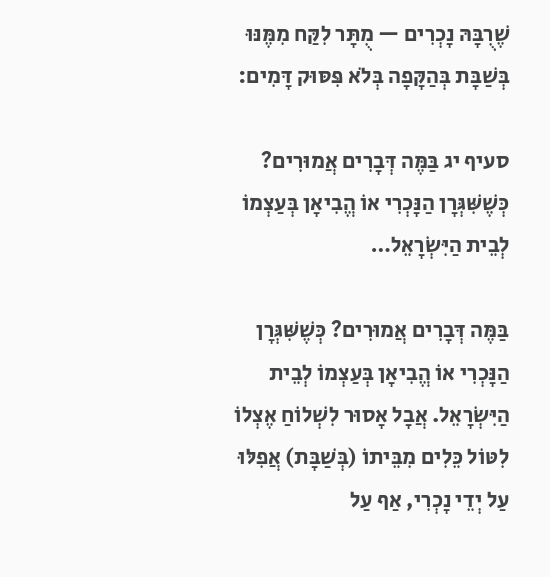שֶׁרֻבָּהּ נָכְרִים — מֻתָּר לִקַּח מִמֶּנּוּ בְּשַׁבָּת בְּהַקָּפָה בְּלֹא פִּסּוּק דָּמִים:

סעיף יג בַּמֶּה דְּבָרִים אֲמוּרִים? כְּשֶׁשִּׁגְּרָן הַנָּכְרִי אוֹ הֱבִיאָן בְּעַצְמוֹ לְבֵית הַיִּשְׂרָאֵל…

בַּמֶּה דְּבָרִים אֲמוּרִים? כְּשֶׁשִּׁגְּרָן הַנָּכְרִי אוֹ הֱבִיאָן בְּעַצְמוֹ לְבֵית הַיִּשְׂרָאֵל. אֲבָל אָסוּר לִשְׁלוֹחַ אֶצְלוֹ לִטּוֹל כֵּלִים מִבֵּיתוֹ (בְּשַׁבָּת) אֲפִלּוּ עַל יְדֵי נָכְרִי, אַף עַל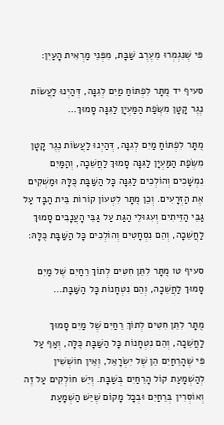פִּי שֶׁנִּגְמְרוּ מֵעֶרֶב שַׁבָּת, מִפְּנֵי מַרְאִית הָעַיִן:

סעיף יד מֻתָּר לִפְתּוֹחַ מַיִם לְגִנָּה, דְּהַיְנוּ לַעֲשׂוֹת נֶגֶר קָטָן מִשְּׂפַת הַמַּעְיָן לַגִּנָּה סָמוּךְ…

מֻתָּר לִפְתּוֹחַ מַיִם לְגִנָּה, דְּהַיְנוּ לַעֲשׂוֹת נֶגֶר קָטָן מִשְּׂפַת הַמַּעְיָן לַגִּנָּה סָמוּךְ לַחֲשֵׁכָה, וְהַמַּיִם נִמְשָׁכִים וְהוֹלְכִים לַגִּנָּה כָּל הַשַּׁבָּת כֻּלָּהּ וּמַשְׁקִים אֶת הַזְּרָעִים. וְכֵן מֻתָּר לִטְעוֹן קוֹרוֹת בֵּית הַבָּד עַל גַּבֵּי הַזֵּיתִים וְעִגּוּלֵי הַגַּת עַל גַּבֵּי הָעֲנָבִים סָמוּךְ לַחֲשֵׁכָה, וְהֵם נִסְחָטִים וְהוֹלְכִים כָּל הַשַּׁבָּת כֻּלָּהּ:

סעיף טו מֻתָּר לִתֵּן חִטִּים לְתוֹךְ רֵחַיִם שֶׁל מַיִם סָמוּךְ לַחֲשֵׁכָה, וְהֵם נִטְחָנוֹת כָּל הַשַּׁבָּת…

מֻתָּר לִתֵּן חִטִּים לְתוֹךְ רֵחַיִם שֶׁל מַיִם סָמוּךְ לַחֲשֵׁכָה, וְהֵם נִטְחָנוֹת כָּל הַשַּׁבָּת כֻּלָּה, וְאַף עַל פִּי שֶׁהָרֵחַיִם הֵן שֶׁל יִשְׂרָאֵל, וְאֵין חוֹשְׁשִׁין לְהַשְׁמָעַת קוֹל הָרֵחַיִם בְּשַׁבָּת. וְיֵשׁ חוֹלְקִים עַל זֶה וְאוֹסְרִין בְּרֵחַיִם וּבְכָל מָקוֹם שֶׁיֵּשׁ הַשְׁמָעַת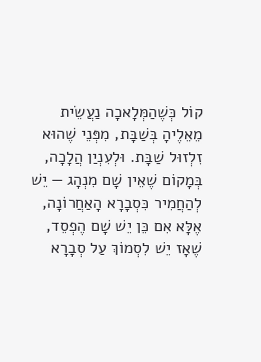קוֹל כְּשֶׁהַמְּלָאכָה נַעֲשֵׂית מֵאֵלֶיהָ בְּשַׁבָּת, מִפְּנֵי שֶׁהוּא זִלְזוּל שַׁבָּת. וּלְעִנְיַן הֲלָכָה, בְּמָקוֹם שֶׁאֵין שָׁם מִנְהָג — יֵשׁ לְהַחֲמִיר כִּסְבָרָא הָאַחֲרוֹנָה, אֶלָּא אִם כֵּן יֵשׁ שָׁם הֶפְסֵד, שֶׁאָז יֵשׁ לִסְמוֹךְ עַל סְבָרָא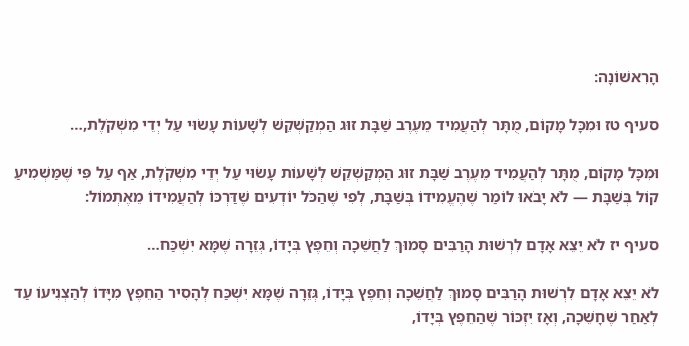הָרִאשׁוֹנָה:

סעיף טז וּמִכָּל מָקוֹם, מֻתָּר לְהַעֲמִיד מֵעֶרֶב שַׁבָּת זוּג הַמְקַשְׁקֵשׁ לְשָׁעוֹת עָשׂוּי עַל יְדֵי מִשְׁקֹלֶת,…

וּמִכָּל מָקוֹם, מֻתָּר לְהַעֲמִיד מֵעֶרֶב שַׁבָּת זוּג הַמְקַשְׁקֵשׁ לְשָׁעוֹת עָשׂוּי עַל יְדֵי מִשְׁקֹלֶת, אַף עַל פִּי שֶׁמַּשְׁמִיעַ קוֹל בְּשַׁבָּת — לֹא יָבֹאוּ לוֹמַר שֶׁהֶעֱמִידוֹ בְּשַׁבָּת, לְפִי שֶׁהַכֹּל יוֹדְעִים שֶׁדַּרְכּוֹ לְהַעֲמִידוֹ מֵאֶתְמוֹל:

סעיף יז לֹא יֵצֵא אָדָם לִרְשׁוּת הָרַבִּים סָמוּךְ לַחֲשֵׁכָה וְחֵפֶץ בְּיָדוֹ, גְּזֵרָה שֶׁמָּא יִשְׁכַּח…

לֹא יֵצֵא אָדָם לִרְשׁוּת הָרַבִּים סָמוּךְ לַחֲשֵׁכָה וְחֵפֶץ בְּיָדוֹ, גְּזֵרָה שֶׁמָּא יִשְׁכַּח לְהָסִיר הַחֵפֶץ מִיָּדוֹ לְהַצְנִיעוֹ עַד לְאַחַר שֶׁחָשֵׁכָה, וְאָז יִזְכּוֹר שֶׁהַחֵפֶץ בְּיָדוֹ,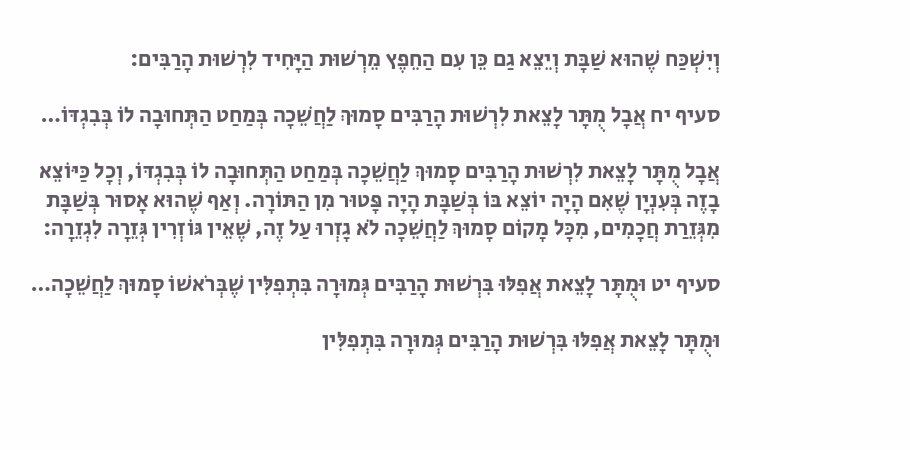וְיִשְׁכַּח שֶׁהוּא שַׁבָּת וְיֵצֵא גַם כֵּן עִם הַחֵפֶץ מֵרְשׁוּת הַיָּחִיד לִרְשׁוּת הָרַבִּים:

סעיף יח אֲבָל מֻתָּר לָצֵאת לִרְשׁוּת הָרַבִּים סָמוּךְ לַחֲשֵׁכָה בְּמַחַט הַתְּחוּבָה לוֹ בְּבִגְדּוֹ…

אֲבָל מֻתָּר לָצֵאת לִרְשׁוּת הָרַבִּים סָמוּךְ לַחֲשֵׁכָה בְּמַחַט הַתְּחוּבָה לוֹ בְּבִגְדּוֹ, וְכָל כַּיּוֹצֵא בָזֶה בְּעִנְיָן שֶׁאִם הָיָה יוֹצֵא בּוֹ בְּשַׁבָּת הָיָה פָּטוּר מִן הַתּוֹרָה. וְאַף שֶׁהוּא אָסוּר בְּשַׁבָּת מִגְּזֵרַת חֲכָמִים, מִכָּל מָקוֹם סָמוּךְ לַחֲשֵׁכָה לֹא גָזְרוּ עַל זֶה, שֶׁאֵין גּוֹזְרִין גְּזֵרָה לִגְזֵרָה:

סעיף יט וּמֻתָּר לָצֵאת אֲפִלּוּ בִּרְשׁוּת הָרַבִּים גְּמוּרָה בִּתְפִלִּין שֶׁבְּרֹאשׁוֹ סָמוּךְ לַחֲשֵׁכָה…

וּמֻתָּר לָצֵאת אֲפִלּוּ בִּרְשׁוּת הָרַבִּים גְּמוּרָה בִּתְפִלִּין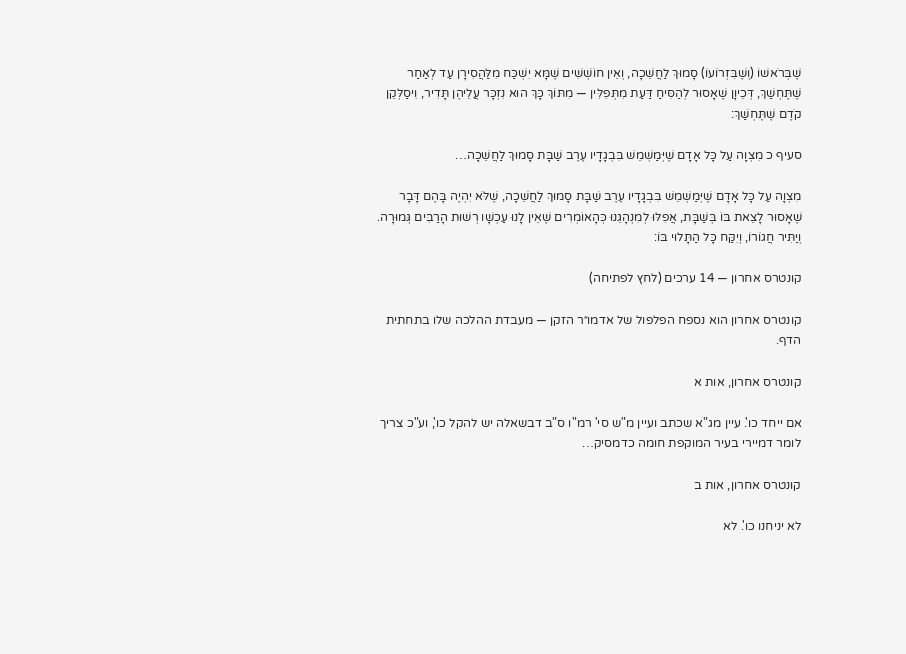שֶׁבְּרֹאשׁוֹ (וְשֶׁבִּזְרוֹעוֹ) סָמוּךְ לַחֲשֵׁכָה, וְאֵין חוֹשְׁשִׁים שֶׁמָּא יִשְׁכַּח מִלַּהֲסִירָן עַד לְאַחַר שֶׁתֶּחְשַׁךְ, דְּכֵיוָן שֶׁאָסוּר לְהַסִּיחַ דַּעַת מִתְּפִלִּין — מִתּוֹךְ כָּךְ הוּא נִזְכָּר עֲלֵיהֶן תָּדִיר, וִיסַלְּקֵן קֹדֶם שֶׁתֶּחְשַׁךְ:

סעיף כ מִצְוָה עַל כָּל אָדָם שֶׁיְּמַשְׁמֵשׁ בִּבְגָדָיו עֶרֶב שַׁבָּת סָמוּךְ לַחֲשֵׁכָה…

מִצְוָה עַל כָּל אָדָם שֶׁיְּמַשְׁמֵשׁ בִּבְגָדָיו עֶרֶב שַׁבָּת סָמוּךְ לַחֲשֵׁכָה, שֶׁלֹּא יִהְיֶה בָּהֶם דָּבָר שֶׁאָסוּר לָצֵאת בּוֹ בְּשַׁבָּת, אֲפִלּוּ לְמִנְהָגֵנוּ כְּהָאוֹמְרִים שֶׁאֵין לָנוּ עַכְשָׁו רְשׁוּת הָרַבִּים גְּמוּרָה. וְיַתִּיר חֲגוֹרוֹ, וְיִקַּח כָּל הַתָּלוּי בּוֹ:

קונטרס אחרון — 14 ערכים (לחץ לפתיחה)

קונטרס אחרון הוא נספח הפלפול של אדמו״ר הזקן — מעבדת ההלכה שלו בתחתית הדף.

קונטרס אחרון, אות א

אם ייחד כו'. עיין מג"א שכתב ועיין מ"ש סי' רמ"ו ס"ב דבשאלה יש להקל כו', וע"כ צריך לומר דמיירי בעיר המוקפת חומה כדמסיק…

קונטרס אחרון, אות ב

לא יניחנו כו'. לא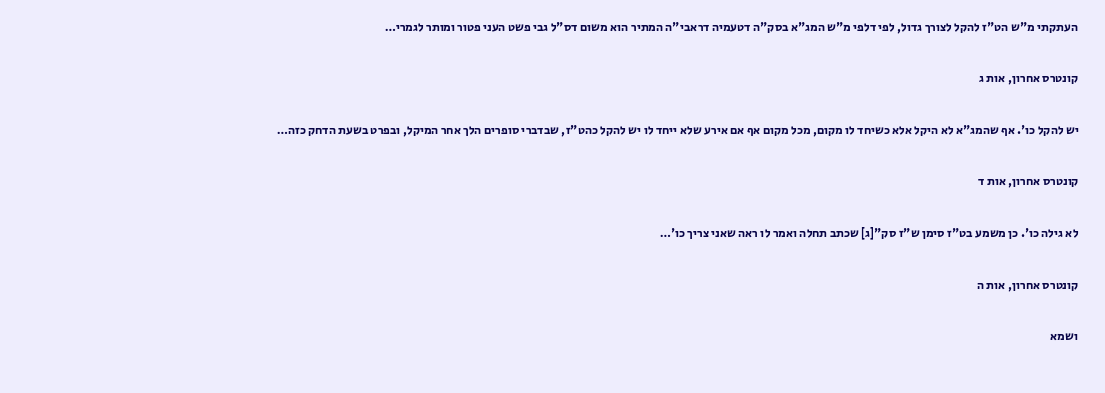העתקתי מ"ש הט"ז להקל לצורך גדול, לפי דלפי מ"ש המג"א בסק"ה דטעמיה דראבי"ה המתיר הוא משום דס"ל גבי פשט העני פטור ומותר לגמרי…

קונטרס אחרון, אות ג

יש להקל כו'. אף שהמג"א לא היקל אלא כשיחד לו מקום, מכל מקום אף אם אירע שלא ייחד לו יש להקל כהט"ז, שבדברי סופרים הלך אחר המיקל, ובפרט בשעת הדחק כזה…

קונטרס אחרון, אות ד

לא גילה כו'. כן משמע בט"ז סימן ש"ז סק"[ג] שכתב תחלה ואמר לו ראה שאני צריך כו'…

קונטרס אחרון, אות ה

ושמא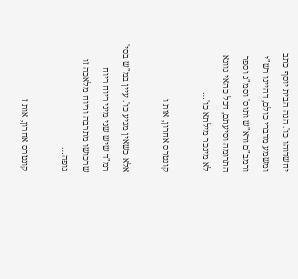יחשדוהו כו'. הנה הבית יוסף כתב ומשמע מדברי כולם, דהיינו רש"י ורמב"ם ורא"ש ותוס' וסמ"ג וספר התרומה וסיעתם, דכל כהאי גוונא לא מינכר מילתא כו'…

קונטרס אחרון, אות ו

אלא כשאין מגיע כו'. עיין במ"ש בסי' רמ"ד שיש שני מיני ריוח ריוח שרכושו מתרבה וריוח מלאכה זו גופה…

קונטרס אחרון, אות ז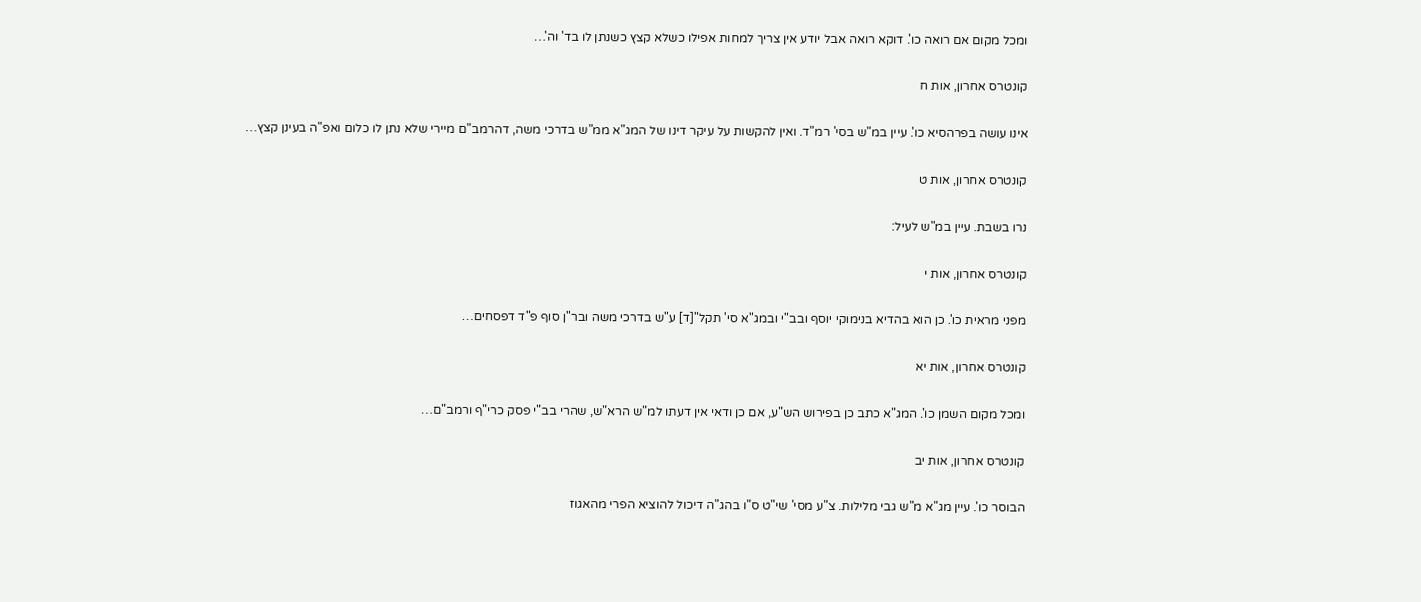ומכל מקום אם רואה כו'. דוקא רואה אבל יודע אין צריך למחות אפילו כשלא קצץ כשנתן לו בד' וה'…

קונטרס אחרון, אות ח

אינו עושה בפרהסיא כו'. עיין במ"ש בסי' רמ"ד. ואין להקשות על עיקר דינו של המג"א ממ"ש בדרכי משה, דהרמב"ם מיירי שלא נתן לו כלום ואפ"ה בעינן קצץ…

קונטרס אחרון, אות ט

נרו בשבת. עיין במ"ש לעיל:

קונטרס אחרון, אות י

מפני מראית כו'. כן הוא בהדיא בנימוקי יוסף ובב"י ובמג"א סי' תקל"[ד] ע"ש בדרכי משה ובר"ן סוף פ"ד דפסחים…

קונטרס אחרון, אות יא

ומכל מקום השמן כו'. המג"א כתב כן בפירוש הש"ע, אם כן ודאי אין דעתו למ"ש הרא"ש, שהרי בב"י פסק כרי"ף ורמב"ם…

קונטרס אחרון, אות יב

הבוסר כו'. עיין מג"א מ"ש גבי מלילות. צ"ע מסי' שי"ט ס"ו בהג"ה דיכול להוציא הפרי מהאגוז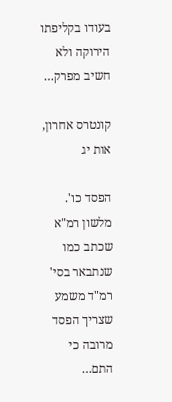בעודו בקליפתו הירוקה ולא חשיב מפרק…

קונטרס אחרון, אות יג

הפסד כו'. מלשון רמ"א שכתב כמו שנתבאר בסי' רמ"ד משמע שצריך הפסד מרובה כי התם…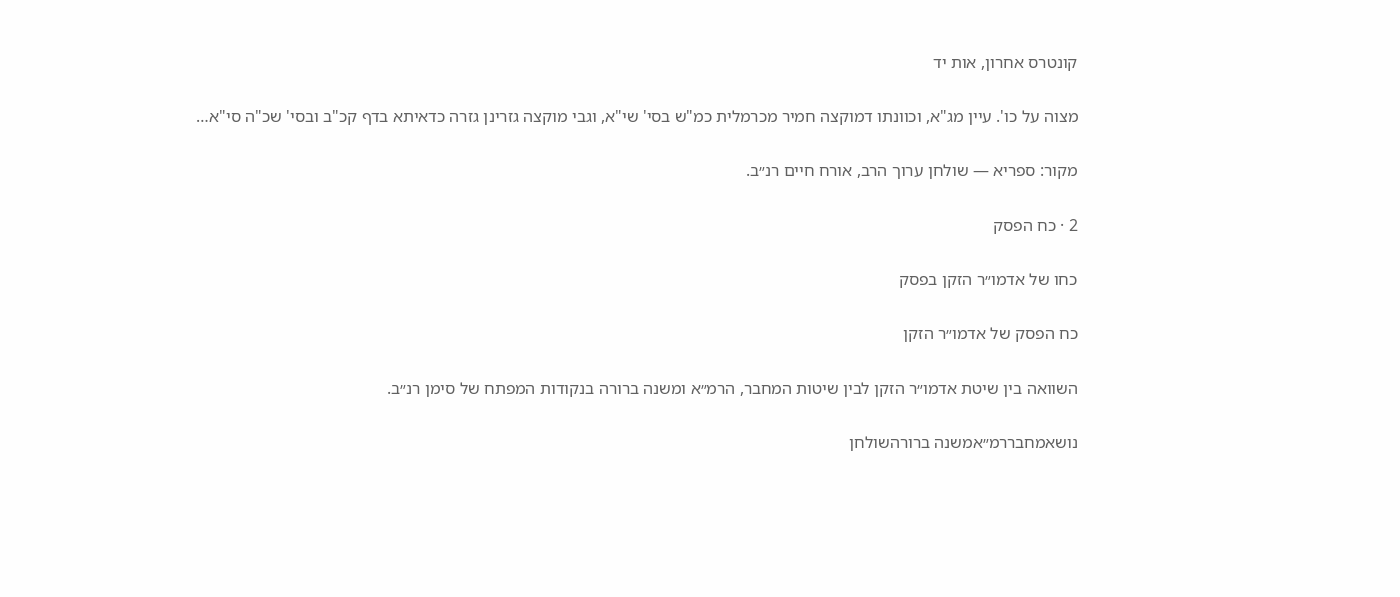קונטרס אחרון, אות יד

מצוה על כו'. עיין מג"א, וכוונתו דמוקצה חמיר מכרמלית כמ"ש בסי' שי"א, וגבי מוקצה גזרינן גזרה כדאיתא בדף קכ"ב ובסי' שכ"ה סי"א…

מקור: ספריא — שולחן ערוך הרב, אורח חיים רנ״ב.

2 · כח הפסק

כחו של אדמו״ר הזקן בפסק

כח הפסק של אדמו״ר הזקן

השוואה בין שיטת אדמו״ר הזקן לבין שיטות המחבר, הרמ״א ומשנה ברורה בנקודות המפתח של סימן רנ״ב.

נושאמחבררמ״אמשנה ברורהשולחן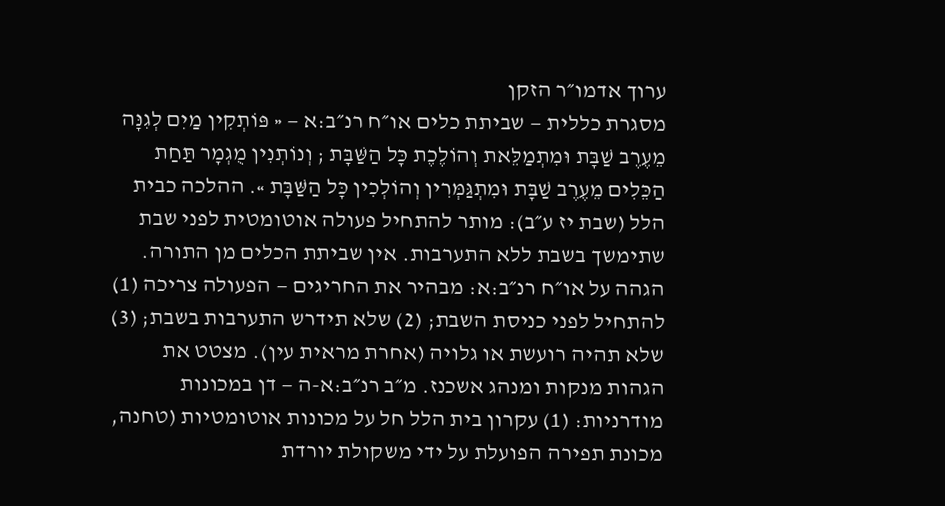ערוך אדמו״ר הזקן
מסגרת כללית — שביתת כלים או״ח רנ״ב:א — « פּוֹתְקִין מַיִם לְגִנָּה מֵעֶרֶב שַׁבָּת וּמִתְמַלֵּאת וְהוֹלֶכֶת כָּל הַשַּׁבָּת ; וְנוֹתְנִין מֻגְמָר תַּחַת הַכֵּלִים מֵעֶרֶב שַׁבָּת וּמִתְגַּמְּרִין וְהוֹלְכִין כָּל הַשַּׁבָּת ». ההלכה כבית הלל (שבת יז ע״ב): מותר להתחיל פעולה אוטומטית לפני שבת שתימשך בשבת ללא התערבות. אין שביתת הכלים מן התורה. הגהה על או״ח רנ״ב:א: מבהיר את החריגים — הפעולה צריכה (1) להתחיל לפני כניסת השבת; (2) שלא תידרש התערבות בשבת; (3) שלא תהיה רועשת או גלויה (אחרת מראית עין). מצטט את הגהות מנקות ומנהג אשכנז. מ״ב רנ״ב:א-ה — דן במכונות מודרניות: (1) עקרון בית הלל חל על מכונות אוטומטיות (טחנה, מכונת תפירה הפועלת על ידי משקולת יורדת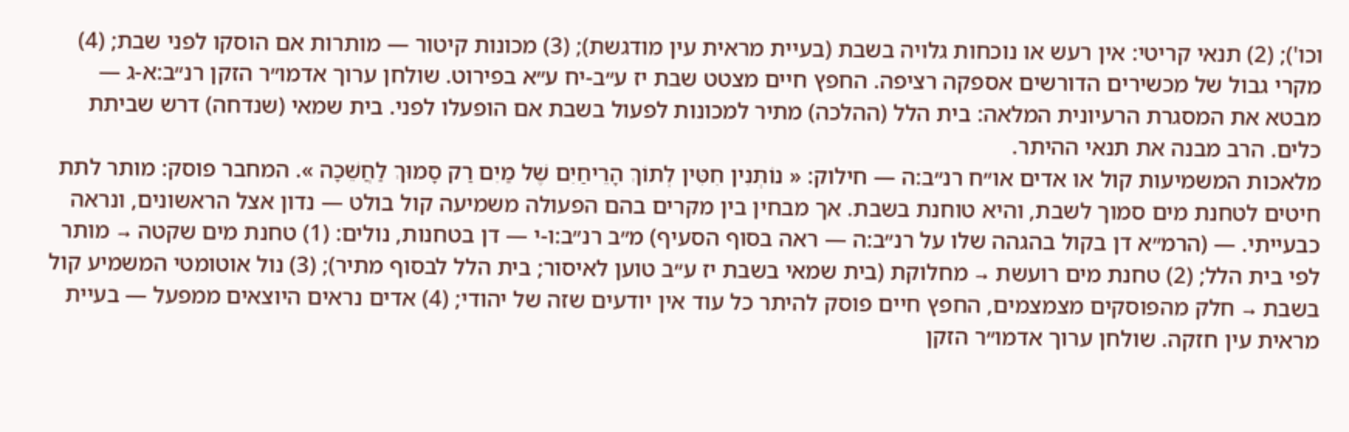וכו'); (2) תנאי קריטי: אין רעש או נוכחות גלויה בשבת (בעיית מראית עין מודגשת); (3) מכונות קיטור — מותרות אם הוסקו לפני שבת; (4) מקרי גבול של מכשירים הדורשים אספקה רציפה. החפץ חיים מצטט שבת יז ע״ב-יח ע״א בפירוט. שולחן ערוך אדמו״ר הזקן רנ״ב:א-ג — מבטא את המסגרת הרעיונית המלאה: בית הלל (ההלכה) מתיר למכונות לפעול בשבת אם הופעלו לפני. בית שמאי (שנדחה) דרש שביתת כלים. הרב מבנה את תנאי ההיתר.
מלאכות המשמיעות קול או אדים או״ח רנ״ב:ה — חילוק: « נוֹתְנִין חִטִּין לְתוֹךְ הָרֵיחַיִם שֶׁל מַיִם רַק סָמוּךְ לַחֲשֵׁכָה ». המחבר פוסק: מותר לתת חיטים לטחנת מים סמוך לשבת, והיא טוחנת בשבת. אך מבחין בין מקרים בהם הפעולה משמיעה קול בולט — נדון אצל הראשונים, ונראה כבעייתי. — (הרמ״א דן בקול בהגהה שלו על רנ״ב:ה — ראה בסוף הסעיף) מ״ב רנ״ב:ו-י — דן בטחנות, נולים: (1) טחנת מים שקטה → מותר לפי בית הלל; (2) טחנת מים רועשת → מחלוקת (בית שמאי בשבת יז ע״ב טוען לאיסור; בית הלל לבסוף מתיר); (3) נול אוטומטי המשמיע קול בשבת → חלק מהפוסקים מצמצמים, החפץ חיים פוסק להיתר כל עוד אין יודעים שזה של יהודי; (4) אדים נראים היוצאים ממפעל — בעיית מראית עין חזקה. שולחן ערוך אדמו״ר הזקן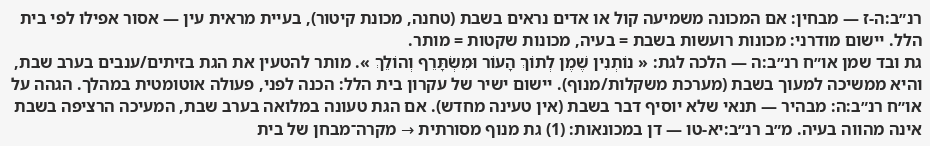רנ״ב:ה-ז — מבחין: אם המכונה משמיעה קול או אדים נראים בשבת (טחנה, מכונת קיטור), בעיית מראית עין — אסור אפילו לפי בית הלל. יישום מודרני: מכונות רועשות בשבת = בעיה, מכונות שקטות = מותר.
גת ובד שמן או״ח רנ״ב:ה — הלכה לגת: « נוֹתְנִין שֶׁמֶן לְתוֹךְ הָעוֹר וּמִשְׂתָּרֵף וְהוֹלֵךְ ». מותר להטעין את הגת בזיתים/ענבים בערב שבת, והיא ממשיכה למעוך בשבת (מערכת משקלות/מנוף). יישום ישיר של עקרון בית הלל: הכנה לפני, פעולה אוטומטית במהלך. הגהה על או״ח רנ״ב:ה: מבהיר — תנאי שלא יוסיף דבר בשבת (אין טעינה מחדש). אם הגת טעונה במלואה בערב שבת, המעיכה הרציפה בשבת אינה מהווה בעיה. מ״ב רנ״ב:יא-טו — דן במכונאות: (1) גת מנוף מסורתית → מקרה־מבחן של בית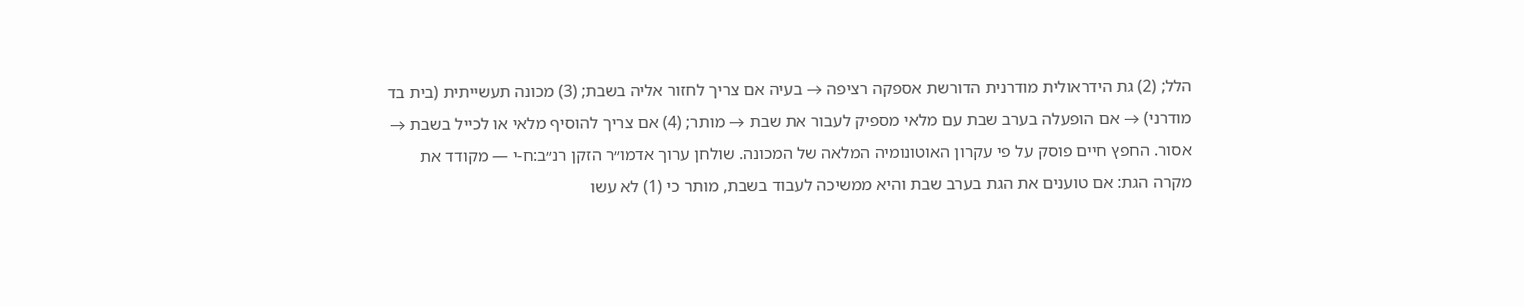הלל; (2) גת הידראולית מודרנית הדורשת אספקה רציפה → בעיה אם צריך לחזור אליה בשבת; (3) מכונה תעשייתית (בית בד מודרני) → אם הופעלה בערב שבת עם מלאי מספיק לעבור את שבת → מותר; (4) אם צריך להוסיף מלאי או לכייל בשבת → אסור. החפץ חיים פוסק על פי עקרון האוטונומיה המלאה של המכונה. שולחן ערוך אדמו״ר הזקן רנ״ב:ח-י — מקודד את מקרה הגת: אם טוענים את הגת בערב שבת והיא ממשיכה לעבוד בשבת, מותר כי (1) לא עשו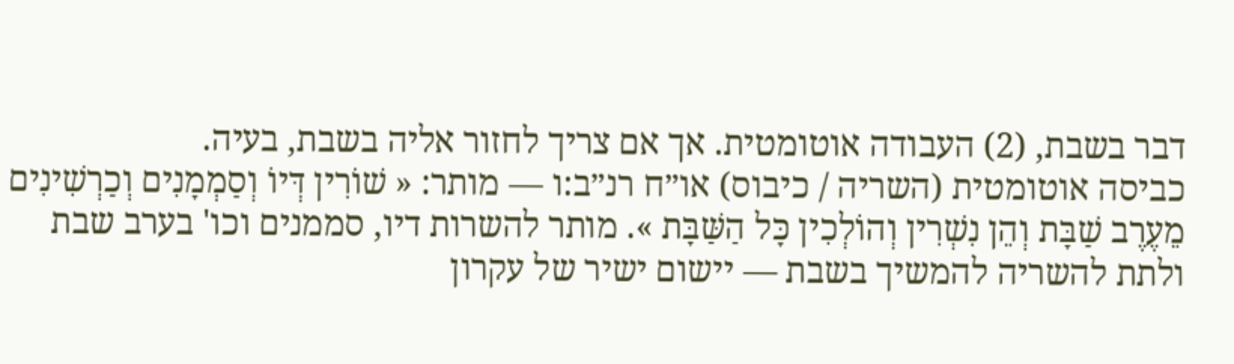דבר בשבת, (2) העבודה אוטומטית. אך אם צריך לחזור אליה בשבת, בעיה.
כביסה אוטומטית (השריה / כיבוס) או״ח רנ״ב:ו — מותר: « שׁוֹרִין דְּיוֹ וְסַמְמָנִים וְכַרְשִׁינִים מֵעֶרֶב שַׁבָּת וְהֵן נִשְׁרִין וְהוֹלְכִין כָּל הַשַּׁבָּת ». מותר להשרות דיו, סממנים וכו' בערב שבת ולתת להשריה להמשיך בשבת — יישום ישיר של עקרון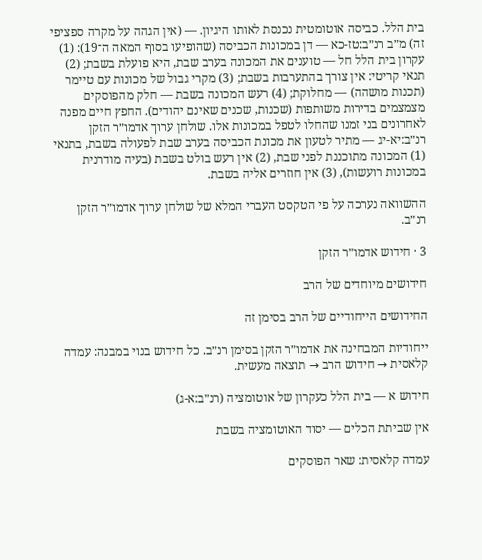בית הלל. כביסה אוטומטית נכנסת לאותו היגיון. — (אין הגהה על מקרה ספציפי זה) מ״ב רנ״ב:טז-כא — דן במכונות הכביסה (שהופיעו בסוף המאה ה־19): (1) עקרון בית הלל חל — טוענים את המכונה בערב שבת, היא פועלת בשבת; (2) תנאי קריטי: אין צורך בהתערבות בשבת; (3) מקרי גבול של מכונות עם טיימר (תכנות מושהה) — מחלוקת; (4) רעש המכונה בשבת — חלק מהפוסקים מצמצמים בדירות משותפות (שכנות, שכנים שאינם יהודים). החפץ חיים מפנה לאחרונים בני זמנו שהחלו לטפל במכונות אלו. שולחן ערוך אדמו״ר הזקן רנ״ב:יא-יג — מתיר לטעון את מכונת הכביסה בערב שבת לפעולה בשבת, בתנאי (1) המכונה מתוכננת לפני שבת, (2) אין רעש בולט בשבת (בעיה מודרנית במכונות רועשות), (3) אין חוזרים אליה בשבת.

ההשוואה נערכה על פי הטקסט העברי המלא של שולחן ערוך אדמו״ר הזקן רנ״ב.

3 · חידוש אדמו״ר הזקן

חידושים מיוחדים של הרב

החידושים הייחודיים של הרב בסימן זה

ייחודיות המבחינה את אדמו״ר הזקן בסימן רנ״ב. כל חידוש בנוי במבנה: עמדה קלאסית → חידוש הרב → תוצאה מעשית.

חידוש א — בית הלל כעקרון של אוטומציה (רנ״ב:א-ג)

אין שביתת הכלים — יסוד האוטומציה בשבת

עמדה קלאסית: שאר הפוסקים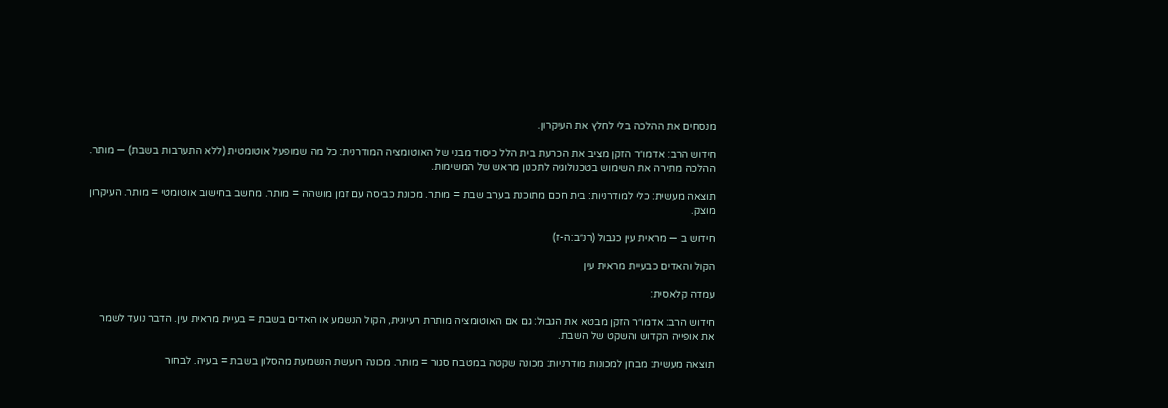מנסחים את ההלכה בלי לחלץ את העיקרון.

חידוש הרב: אדמו״ר הזקן מציב את הכרעת בית הלל כיסוד מבני של האוטומציה המודרנית: כל מה שמופעל אוטומטית (ללא התערבות בשבת) — מותר. ההלכה מתירה את השימוש בטכנולוגיה לתכנון מראש של המשימות.

תוצאה מעשית: כלי למודרניות: בית חכם מתוכנת בערב שבת = מותר. מכונת כביסה עם זמן מושהה = מותר. מחשב בחישוב אוטומטי = מותר. העיקרון מוצק.

חידוש ב — מראית עין כגבול (רנ״ב:ה-ז)

הקול והאדים כבעיית מראית עין

עמדה קלאסית:

חידוש הרב: אדמו״ר הזקן מבטא את הגבול: גם אם האוטומציה מותרת רעיונית, הקול הנשמע או האדים בשבת = בעיית מראית עין. הדבר נועד לשמר את אופייה הקדוש והשקט של השבת.

תוצאה מעשית: מבחן למכונות מודרניות: מכונה שקטה במטבח סגור = מותר. מכונה רועשת הנשמעת מהסלון בשבת = בעיה. לבחור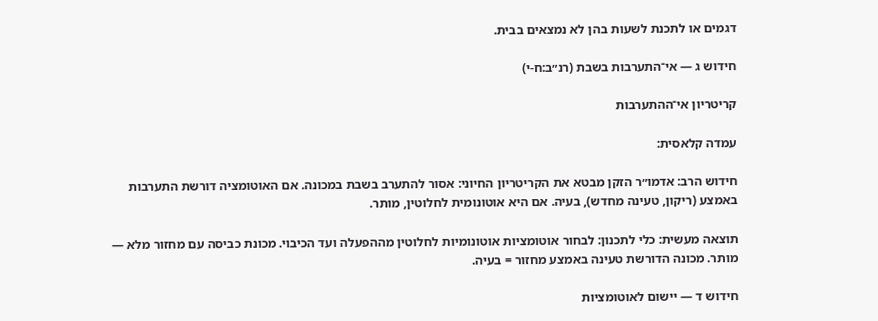דגמים או לתכנת לשעות בהן לא נמצאים בבית.

חידוש ג — אי־התערבות בשבת (רנ״ב:ח-י)

קריטריון אי־ההתערבות

עמדה קלאסית:

חידוש הרב: אדמו״ר הזקן מבטא את הקריטריון החיוני: אסור להתערב בשבת במכונה. אם האוטומציה דורשת התערבות באמצע (ריקון, טעינה מחדש), בעיה. אם היא אוטונומית לחלוטין, מותר.

תוצאה מעשית: כלי לתכנון: לבחור אוטומציות אוטונומיות לחלוטין מההפעלה ועד הכיבוי. מכונת כביסה עם מחזור מלא — מותר. מכונה הדורשת טעינה באמצע מחזור = בעיה.

חידוש ד — יישום לאוטומציות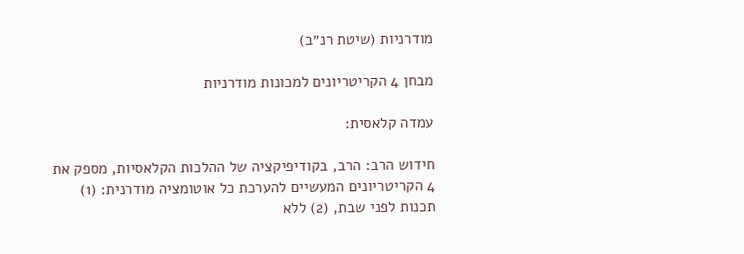מודרניות (שיטת רנ״ב)

מבחן 4 הקריטריונים למכונות מודרניות

עמדה קלאסית:

חידוש הרב: הרב, בקודיפיקציה של ההלכות הקלאסיות, מספק את 4 הקריטריונים המעשיים להערכת כל אוטומציה מודרנית: (1) תכנות לפני שבת, (2) ללא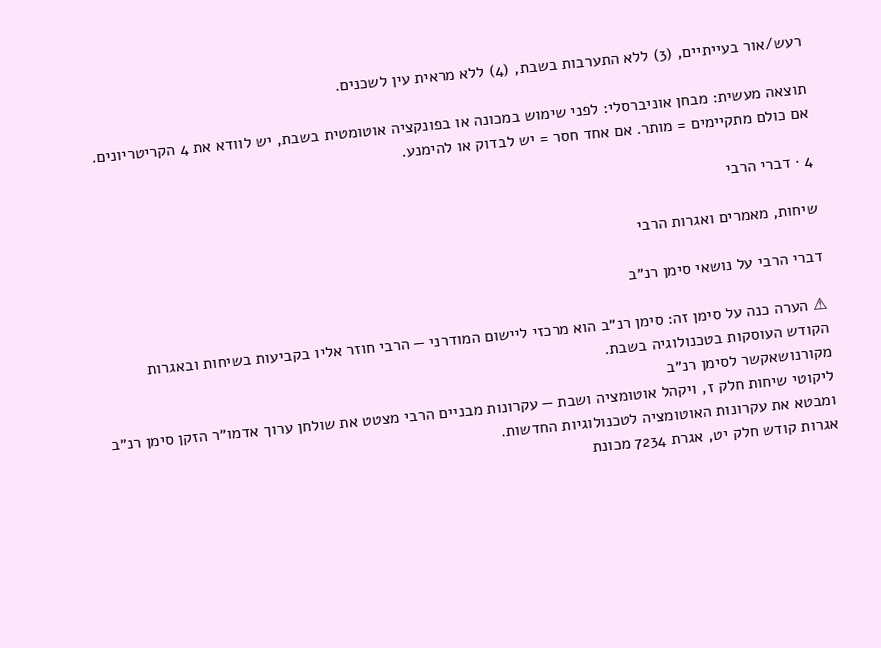רעש/אור בעייתיים, (3) ללא התערבות בשבת, (4) ללא מראית עין לשכנים.

תוצאה מעשית: מבחן אוניברסלי: לפני שימוש במכונה או בפונקציה אוטומטית בשבת, יש לוודא את 4 הקריטריונים. אם כולם מתקיימים = מותר. אם אחד חסר = יש לבדוק או להימנע.

4 · דברי הרבי

שיחות, מאמרים ואגרות הרבי

דברי הרבי על נושאי סימן רנ״ב

⚠ הערה כנה על סימן זה: סימן רנ״ב הוא מרכזי ליישום המודרני — הרבי חוזר אליו בקביעות בשיחות ובאגרות הקודש העוסקות בטכנולוגיה בשבת.
מקורנושאקשר לסימן רנ״ב
ליקוטי שיחות חלק ז, ויקהל אוטומציה ושבת — עקרונות מבניים הרבי מצטט את שולחן ערוך אדמו״ר הזקן סימן רנ״ב ומבטא את עקרונות האוטומציה לטכנולוגיות החדשות.
אגרות קודש חלק יט, אגרת 7234 מכונת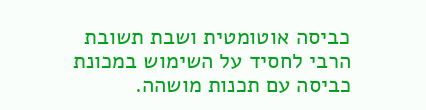כביסה אוטומטית ושבת תשובת הרבי לחסיד על השימוש במכונת כביסה עם תכנות מושהה.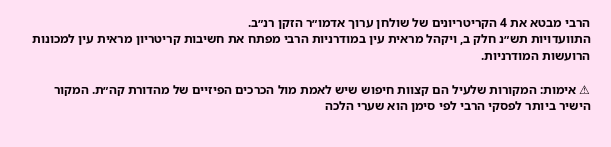הרבי מבטא את 4 הקריטריונים של שולחן ערוך אדמו״ר הזקן רנ״ב.
התוועדויות תש״נ חלק ב, ויקהל מראית עין במודרניות הרבי מפתח את חשיבות קריטריון מראית עין למכונות הרועשות המודרניות.

⚠ אימות: המקורות שלעיל הם קצוות חיפוש שיש לאמת מול הכרכים הפיזיים של מהדורת קה״ת. המקור הישיר ביותר לפסקי הרבי לפי סימן הוא שערי הלכה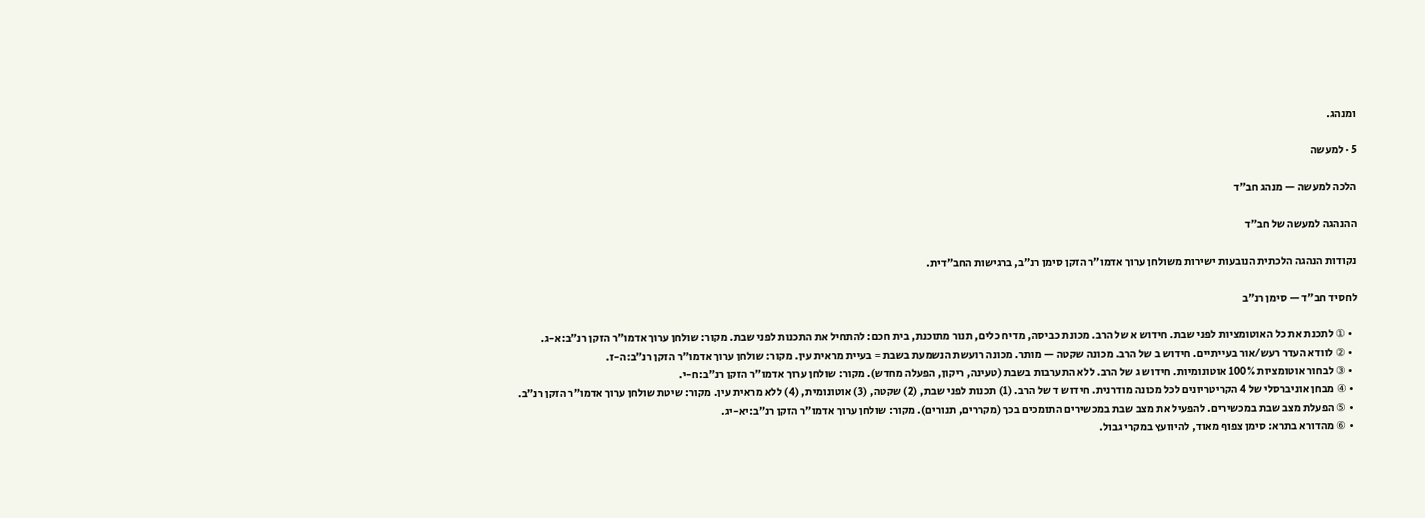ומנהג.

5 · למעשה

הלכה למעשה — מנהג חב״ד

ההנהגה למעשה של חב״ד

נקודות הנהגה הלכתית הנובעות ישירות משולחן ערוך אדמו״ר הזקן סימן רנ״ב, ברגישות החב״דית.

לחסיד חב״ד — סימן רנ״ב

  • ① לתכנת את כל האוטומציות לפני שבת. חידוש א של הרב. מכונת כביסה, מדיח כלים, תנור מתוכנת, בית חכם: להתחיל את התכנות לפני שבת. מקור: שולחן ערוך אדמו״ר הזקן רנ״ב:א-ג.
  • ② לוודא העדר רעש/אור בעייתיים. חידוש ב של הרב. מכונה שקטה — מותר. מכונה רועשת הנשמעת בשבת = בעיית מראית עין. מקור: שולחן ערוך אדמו״ר הזקן רנ״ב:ה-ז.
  • ③ לבחור אוטומציות 100% אוטונומיות. חידוש ג של הרב. ללא התערבות בשבת (טעינה, ריקון, הפעלה מחדש). מקור: שולחן ערוך אדמו״ר הזקן רנ״ב:ח-י.
  • ④ מבחן אוניברסלי של 4 הקריטריונים לכל מכונה מודרנית. חידוש ד של הרב. (1) תכנות לפני שבת, (2) שקטה, (3) אוטונומית, (4) ללא מראית עין. מקור: שיטת שולחן ערוך אדמו״ר הזקן רנ״ב.
  • ⑤ הפעלת מצב שבת במכשירים. להפעיל את מצב שבת במכשירים התומכים בכך (מקררים, תנורים). מקור: שולחן ערוך אדמו״ר הזקן רנ״ב:יא-יג.
  • ⑥ מהדורא בתרא: סימן צפוף מאוד, להיוועץ במקרי גבול.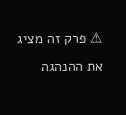⚠ פרק זה מציג את ההנהגה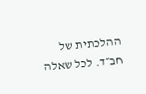ההלכתית של חב״ד. לכל שאלה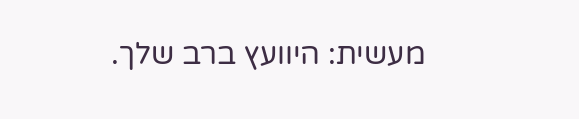מעשית: היוועץ ברב שלך.